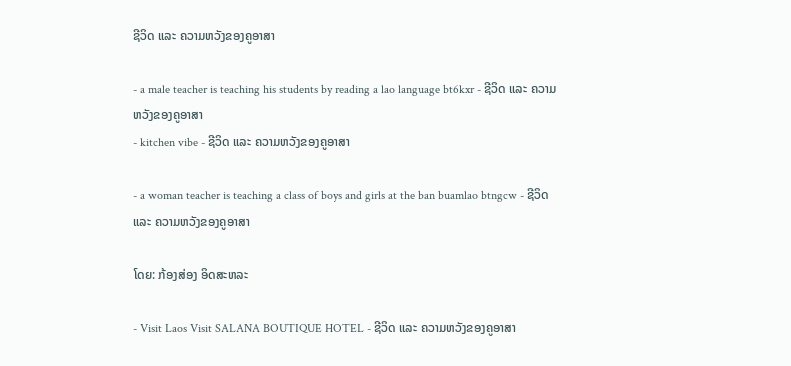ຊີວິດ ແລະ ຄວາມຫວັງຂອງຄູອາສາ

- a male teacher is teaching his students by reading a lao language bt6kxr - ຊີວິດ ແລະ ຄວາມຫວັງຂອງຄູອາສາ
- kitchen vibe - ຊີວິດ ແລະ ຄວາມຫວັງຂອງຄູອາສາ

- a woman teacher is teaching a class of boys and girls at the ban buamlao btngcw - ຊີວິດ ແລະ ຄວາມຫວັງຂອງຄູອາສາ

ໂດຍ: ກ້ອງສ່ອງ ອິດສະຫລະ

- Visit Laos Visit SALANA BOUTIQUE HOTEL - ຊີວິດ ແລະ ຄວາມຫວັງຂອງຄູອາສາ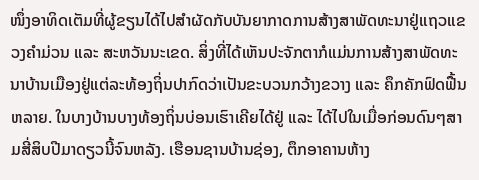ໜຶ່ງອາທິດເຕັມທີ່ຜູ້ຂຽນໄດ້ໄປສໍາຜັດກັບບັນຍາກາດການສ້າງສາພັດທະນາຢູ່ແຖວແຂວງຄໍາມ່ວນ ແລະ ສະຫວັນນະເຂດ. ສິ່ງທີ່ໄດ້ເຫັນປະຈັກຕາກໍແມ່ນການສ້າງສາພັດທະນາບ້ານເມືອງຢູ່ແຕ່ລະທ້ອງຖິ່ນປາກົດວ່າເປັນຂະບວນກວ້າງຂວາງ ແລະ ຄຶກຄັກຟົດຟື້ນຫລາຍ. ໃນບາງບ້ານບາງທ້ອງຖິ່ນບ່ອນເຮົາເຄີຍໄດ້ຢູ່ ແລະ ໄດ້ໄປໃນເມື່ອກ່ອນດົນໆສາມສີ່ສິບປີມາດຽວນີ້ຈົນຫລັງ. ເຮືອນຊານບ້ານຊ່ອງ, ຕຶກອາຄານຫ້າງ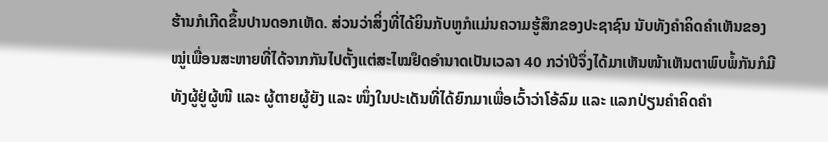ຮ້ານກໍເກີດຂຶ້ນປານດອກເຫັດ. ສ່ວນວ່າສິ່ງທີ່ໄດ້ຍິນກັບຫູກໍແມ່ນຄວາມຮູ້ສຶກຂອງປະຊາຊົນ ນັບທັງຄໍາຄິດຄໍາເຫັນຂອງໝູ່ເພື່ອນສະຫາຍທີ່ໄດ້ຈາກກັນໄປຕັ້ງແຕ່ສະໄໝຢຶດອໍານາດເປັນເວລາ 40 ກວ່າປີຈຶ່ງໄດ້ມາເຫັນໜ້າເຫັນຕາພົບພໍ້ກັນກໍມີທັງຜູ້ຢູ່ຜູ້ໜີ ແລະ ຜູ້ຕາຍຜູ້ຍັງ ແລະ ໜຶ່ງໃນປະເດັນທີ່ໄດ້ຍົກມາເພື່ອເວົ້າວ່າໂອ້ລົມ ແລະ ແລກປ່ຽນຄໍາຄິດຄໍາ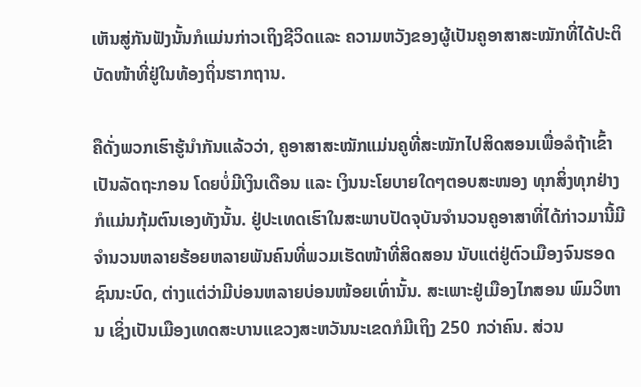ເຫັນສູ່ກັນຟັງນັ້ນກໍແມ່ນກ່າວເຖິງຊີວິດແລະ ຄວາມຫວັງຂອງຜູ້ເປັນຄູອາສາສະໝັກທີ່ໄດ້ປະຕິບັດໜ້າທີ່ຢູ່ໃນທ້ອງຖິ່ນຮາກຖານ.

ຄືດັ່ງພວກເຮົາຮູ້ນໍາກັນແລ້ວວ່າ, ຄູອາສາສະໝັກແມ່ນຄູທີ່ສະໝັກໄປສິດສອນເພື່ອລໍຖ້າເຂົ້າເປັນລັດຖະກອນ ໂດຍບໍ່ມີເງິນເດືອນ ແລະ ເງິນນະໂຍບາຍໃດໆຕອບສະໜອງ ທຸກສິ່ງທຸກຢ່າງກໍແມ່ນກຸ້ມຕົນເອງທັງນັ້ນ. ຢູ່ປະເທດເຮົາໃນສະພາບປັດຈຸບັນຈໍານວນຄູອາສາທີ່ໄດ້ກ່າວມານີ້ມີຈໍານວນຫລາຍຮ້ອຍຫລາຍພັນຄົນທີ່ພວມເຮັດໜ້າທີ່ສິດສອນ ນັບແຕ່ຢູ່ຕົວເມືອງຈົນຮອດຊົນນະບົດ, ຕ່າງແຕ່ວ່າມີບ່ອນຫລາຍບ່ອນໜ້ອຍເທົ່ານັ້ນ. ສະເພາະຢູ່ເມືອງໄກສອນ ພົມວິຫານ ເຊິ່ງເປັນເມືອງເທດສະບານແຂວງສະຫວັນນະເຂດກໍມີເຖິງ 250 ກວ່າຄົນ. ສ່ວນ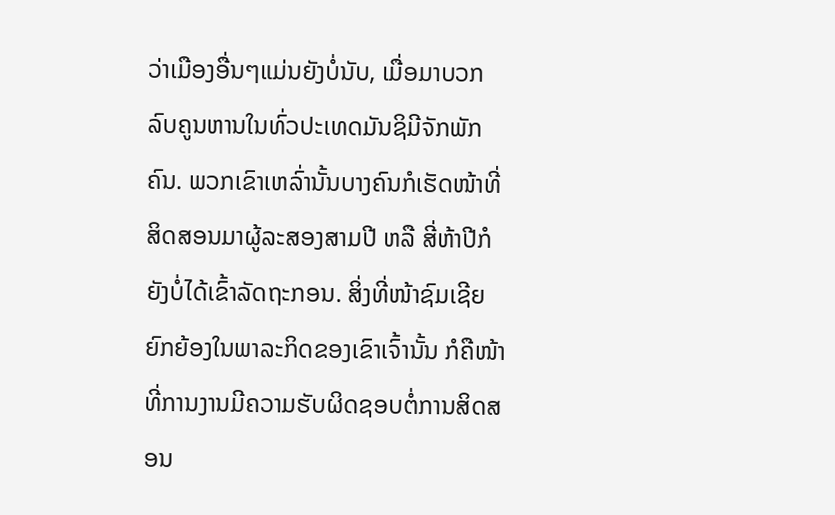ວ່າເມືອງອື່ນໆແມ່ນຍັງບໍ່ນັບ, ເມື່ອມາບວກລົບຄູນຫານໃນທົ່ວປະເທດມັນຊິມີຈັກພັກຄົນ. ພວກເຂົາເຫລົ່ານັ້ນບາງຄົນກໍເຮັດໜ້າທີ່ສິດສອນມາຜູ້ລະສອງສາມປີ ຫລື ສີ່ຫ້າປີກໍຍັງບໍ່ໄດ້ເຂົ້າລັດຖະກອນ. ສິ່ງທີ່ໜ້າຊົມເຊີຍຍົກຍ້ອງໃນພາລະກິດຂອງເຂົາເຈົ້ານັ້ນ ກໍຄືໜ້າທີ່ການງານມີຄວາມຮັບຜິດຊອບຕໍ່ການສິດສອນ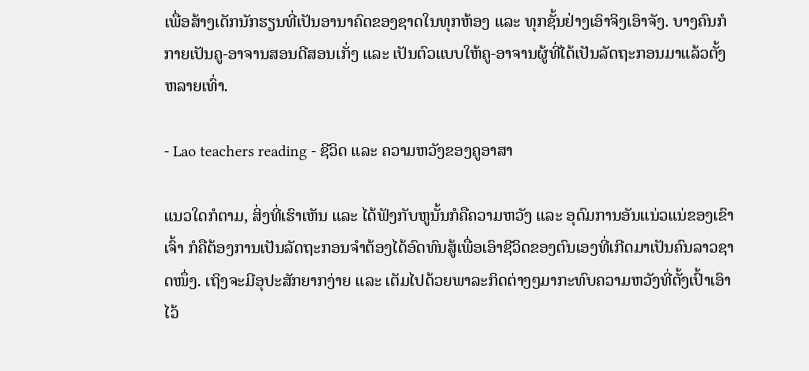ເພື່ອສ້າງເດັກນັກຮຽນທີ່ເປັນອານາຄົດຂອງຊາດໃນທຸກຫ້ອງ ແລະ ທຸກຊັ້ນຢ່າງເອົາຈິງເອົາຈັງ. ບາງຄົນກໍກາຍເປັນຄູ-ອາຈານສອນດີສອນເກັ່ງ ແລະ ເປັນຕົວແບບໃຫ້ຄູ-ອາຈານຜູ້ທີ່ໄດ້ເປັນລັດຖະກອນມາແລ້ວຕັ້ງຫລາຍເທົ່າ.

- Lao teachers reading - ຊີວິດ ແລະ ຄວາມຫວັງຂອງຄູອາສາ

ແນວໃດກໍຕາມ, ສິ່ງທີ່ເຮົາເຫັນ ແລະ ໄດ້ຟັງກັບຫູນັ້ນກໍຄືຄວາມຫວັງ ແລະ ອຸດົມການອັນແນ່ວແນ່ຂອງເຂົາເຈົ້າ ກໍຄືຕ້ອງການເປັນລັດຖະກອນຈໍາຕ້ອງໄດ້ອົດທົນສູ້ເພື່ອເອົາຊີວິດຂອງຕົນເອງທີ່ເກີດມາເປັນຄົນລາວຊາດໜຶ່ງ. ເຖິງຈະມີອຸປະສັກຍາກງ່າຍ ແລະ ເຕັມໄປດ້ວຍພາລະກິດຕ່າງໆມາກະທົບຄວາມຫວັງທີ່ຕັ້ງເປົ້າເອົາໄວ້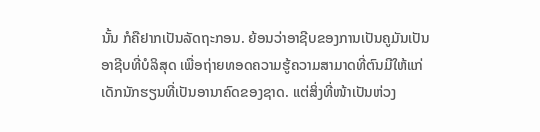ນັ້ນ ກໍຄືຢາກເປັນລັດຖະກອນ. ຍ້ອນວ່າອາຊີບຂອງການເປັນຄູມັນເປັນອາຊີບທີ່ບໍລິສຸດ ເພື່ອຖ່າຍທອດຄວາມຮູ້ຄວາມສາມາດທີ່ຕົນມີໃຫ້ແກ່ເດັກນັກຮຽນທີ່ເປັນອານາຄົດຂອງຊາດ. ແຕ່ສິ່ງທີ່ໜ້າເປັນຫ່ວງ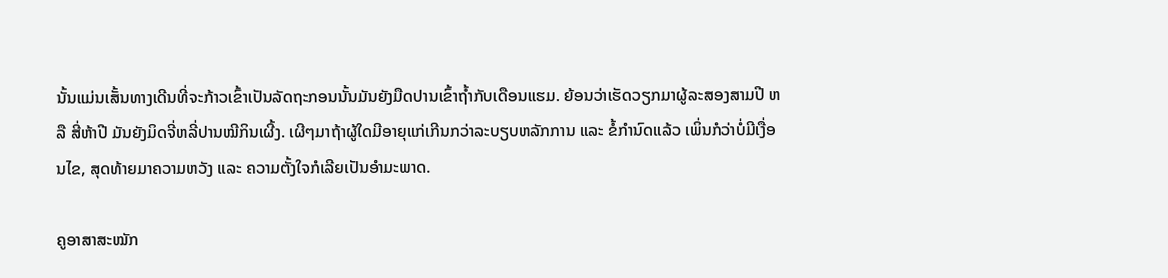ນັ້ນແມ່ນເສັ້ນທາງເດີນທີ່ຈະກ້າວເຂົ້າເປັນລັດຖະກອນນັ້ນມັນຍັງມືດປານເຂົ້າຖ້ຳກັບເດືອນແຮມ. ຍ້ອນວ່າເຮັດວຽກມາຜູ້ລະສອງສາມປີ ຫລື ສີ່ຫ້າປີ ມັນຍັງມິດຈີ່ຫລີ່ປານໝີກິນເຜີ້ງ. ເຜີໆມາຖ້າຜູ້ໃດມີອາຍຸແກ່ເກີນກວ່າລະບຽບຫລັກການ ແລະ ຂໍ້ກໍານົດແລ້ວ ເພິ່ນກໍວ່າບໍ່ມີເງື່ອນໄຂ, ສຸດທ້າຍມາຄວາມຫວັງ ແລະ ຄວາມຕັ້ງໃຈກໍເລີຍເປັນອໍາມະພາດ.

ຄູອາສາສະໝັກ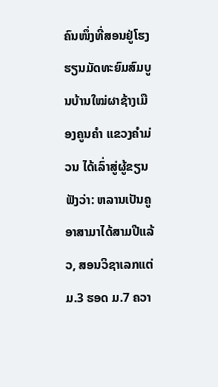ຄົນໜຶ່ງທີ່ສອນຢູ່ໂຮງຮຽນມັດທະຍົມສົມບູນບ້ານໃໝ່ຜາຊ້າງເມືອງຄູນຄໍາ ແຂວງຄໍາມ່ວນ ໄດ້ເລົ່າສູ່ຜູ້ຂຽນຟັງວ່າ: ຫລານເປັນຄູອາສາມາໄດ້ສາມປີແລ້ວ, ສອນວິຊາເລກແຕ່ ມ.3 ຮອດ ມ.7 ຄວາ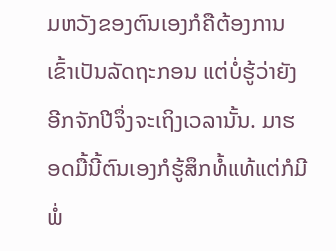ມຫວັງຂອງຕົນເອງກໍຄືຕ້ອງການເຂົ້າເປັນລັດຖະກອນ ແຕ່ບໍ່ຮູ້ວ່າຍັງອີກຈັກປີຈຶ່ງຈະເຖິງເວລານັ້ນ. ມາຮອດມື້ນີ້ຕົນເອງກໍຮູ້ສຶກທໍ້ແທ້ແຕ່ກໍມີພໍ່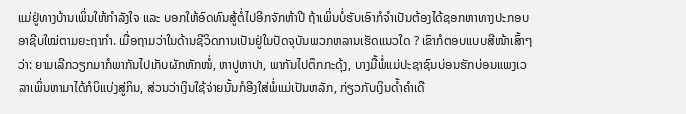ແມ່ຢູ່ທາງບ້ານເພິ່ນໃຫ້ກໍາລັງໃຈ ແລະ ບອກໃຫ້ອົດທົນສູ້ຕໍ່ໄປອີກຈັກຫ້າປີ ຖ້າເພິ່ນບໍ່ຮັບເອົາກໍຈໍາເປັນຕ້ອງໄດ້ຊອກຫາທາງປະກອບອາຊີບໃໝ່ຕາມຍະຖາກໍາ. ເມື່ອຖາມວ່າໃນດ້ານຊີວິດການເປັນຢູ່ໃນປັດຈຸບັນພວກຫລານເຮັດແນວໃດ ? ເຂົາກໍຕອບແບບສີໜ້າເສົ້າໆວ່າ: ຍາມເລີກວຽກມາກໍພາກັນໄປເກັບຜັກຫັກໜໍ່, ຫາປູຫາປາ, ພາກັນໄປຕຶກກະດຸ້ງ, ບາງມື້ພໍ່ແມ່ປະຊາຊົນບ່ອນຮັກບ່ອນແພງເວລາເພິ່ນຫາມາໄດ້ກໍບິແບ່ງສູ່ກິນ, ສ່ວນວ່າເງິນໃຊ້ຈ່າຍນັ້ນກໍອີງໃສ່ພໍ່ແມ່ເປັນຫລັກ, ກ່ຽວກັບເງິນດ້ຳຄໍາເດື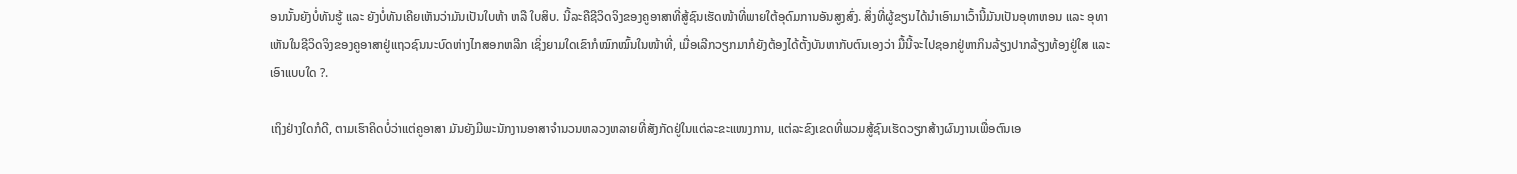ອນນັ້ນຍັງບໍ່ທັນຮູ້ ແລະ ຍັງບໍ່ທັນເຄີຍເຫັນວ່າມັນເປັນໃບຫ້າ ຫລື ໃບສິບ. ນີ້ລະຄືຊີວິດຈິງຂອງຄູອາສາທີ່ສູ້ຊົນເຮັດໜ້າທີ່ພາຍໃຕ້ອຸດົມການອັນສູງສົ່ງ. ສິ່ງທີ່ຜູ້ຂຽນໄດ້ນໍາເອົາມາເວົ້ານີ້ມັນເປັນອຸທາຫອນ ແລະ ອຸທາເຫັນໃນຊີວິດຈິງຂອງຄູອາສາຢູ່ແຖວຊົນນະບົດຫ່າງໄກສອກຫລີກ ເຊິ່ງຍາມໃດເຂົາກໍໝົກໝົ້ນໃນໜ້າທີ່, ເມື່ອເລີກວຽກມາກໍຍັງຕ້ອງໄດ້ຕັ້ງບັນຫາກັບຕົນເອງວ່າ ມື້ນີ້ຈະໄປຊອກຢູ່ຫາກິນລ້ຽງປາກລ້ຽງທ້ອງຢູ່ໃສ ແລະ ເອົາແບບໃດ ?.

ເຖິງຢ່າງໃດກໍດີ, ຕາມເຮົາຄິດບໍ່ວ່າແຕ່ຄູອາສາ ມັນຍັງມີພະນັກງານອາສາຈໍານວນຫລວງຫລາຍທີ່ສັງກັດຢູ່ໃນແຕ່ລະຂະແໜງການ, ແຕ່ລະຂົງເຂດທີ່ພວມສູ້ຊົນເຮັດວຽກສ້າງຜົນງານເພື່ອຕົນເອ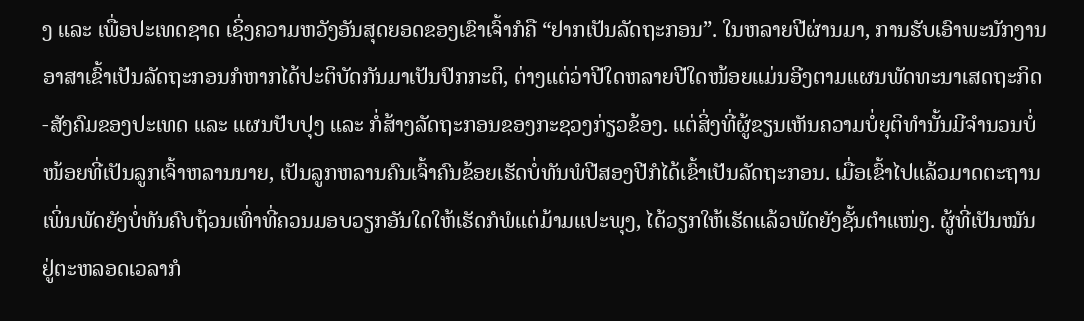ງ ແລະ ເພື່ອປະເທດຊາດ ເຊິ່ງຄວາມຫວັງອັນສຸດຍອດຂອງເຂົາເຈົ້າກໍຄື “ຢາກເປັນລັດຖະກອນ”. ໃນຫລາຍປີຜ່ານມາ, ການຮັບເອົາພະນັກງານອາສາເຂົ້າເປັນລັດຖະກອນກໍຫາກໄດ້ປະຕິບັດກັນມາເປັນປົກກະຕິ, ຕ່າງແຕ່ວ່າປີໃດຫລາຍປີໃດໜ້ອຍແມ່ນອີງຕາມແຜນພັດທະນາເສດຖະກິດ-ສັງຄົມຂອງປະເທດ ແລະ ແຜນປັບປຸງ ແລະ ກໍ່ສ້າງລັດຖະກອນຂອງກະຊວງກ່ຽວຂ້ອງ. ແຕ່ສິ່ງທີ່ຜູ້ຂຽນເຫັນຄວາມບໍ່ຍຸຕິທໍານັ້ນມີຈໍານວນບໍ່ໜ້ອຍທີ່ເປັນລູກເຈົ້າຫລານນາຍ, ເປັນລູກຫລານຄົນເຈົ້າຄົນຂ້ອຍເຮັດບໍ່ທັນພໍປີສອງປີກໍໄດ້ເຂົ້າເປັນລັດຖະກອນ. ເມື່ອເຂົ້າໄປແລ້ວມາດຕະຖານເພິ່ນພັດຍັງບໍ່ທັນຄົບຖ້ວນເທົ່າທີ່ຄວນມອບວຽກອັນໃດໃຫ້ເຮັດກໍພໍແຕ່ມ້າມແປະພຸງ, ໄດ້ວຽກໃຫ້ເຮັດແລ້ວພັດຍັງຊັ້ນຕໍາແໜ່ງ. ຜູ້ທີ່ເປັນໝັນຢູ່ຕະຫລອດເວລາກໍ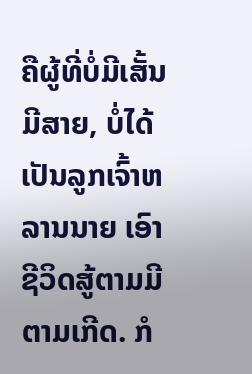ຄືຜູ້ທີ່ບໍ່ມີເສັ້ນມີສາຍ, ບໍ່ໄດ້ເປັນລູກເຈົ້າຫລານນາຍ ເອົາຊີວິດສູ້ຕາມມີຕາມເກີດ. ກໍ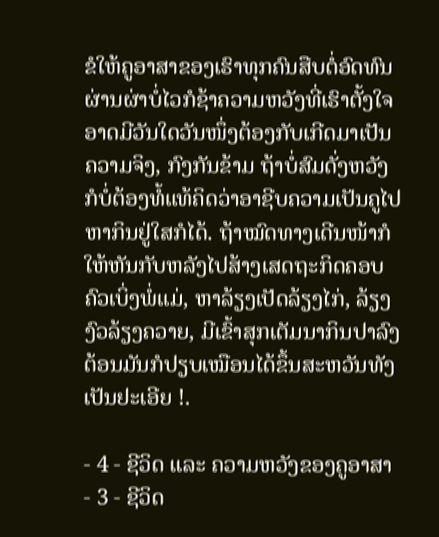ຂໍໃຫ້ຄູອາສາຂອງເຮົາທຸກຄົນສືບຕໍ່ອົດທົນຜ່ານຜ່າບໍ່ໄວກໍຊ້າຄວາມຫວັງທີ່ເຮົາຕັ້ງໃຈອາດມີວັນໃດວັນໜຶ່ງຕ້ອງກັບເກີດມາເປັນຄວາມຈິງ, ກົງກັນຂ້າມ ຖ້າບໍ່ສົມດັ່ງຫວັງກໍບໍ່ຕ້ອງທໍ້ແທ້ຄິດວ່າອາຊີບຄວາມເປັນຄູໄປຫາກິນຢູ່ໃສກໍໄດ້. ຖ້າໝົດທາງເດີນໜ້າກໍໃຫ້ຫັນກັບຫລັງໄປສ້າງເສດຖະກິດຄອບຄົວເບິ່ງພໍ່ແມ່, ຫາລ້ຽງເປັດລ້ຽງໄກ່, ລ້ຽງງົວລ້ຽງຄວາຍ, ມີເຂົ້າສຸກເຕັມນາກິນປາລົງຕ້ອນມັນກໍປຽບເໝືອນໄດ້ຂຶ້ນສະຫວັນທັງເປັນຢະເອີຍ !.

- 4 - ຊີວິດ ແລະ ຄວາມຫວັງຂອງຄູອາສາ
- 3 - ຊີວິດ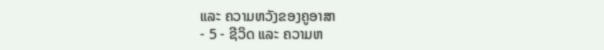ແລະ ຄວາມຫວັງຂອງຄູອາສາ
- 5 - ຊີວິດ ແລະ ຄວາມຫ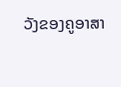ວັງຂອງຄູອາສາ